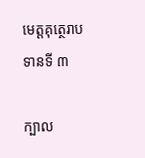មេត្តគុត្ថេរាបទានទី ៣

ក្បាល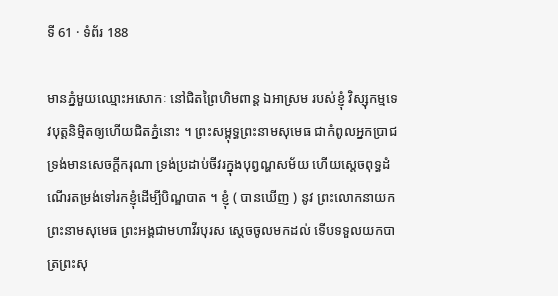ទី 61 · ទំព័រ 188

មានភ្នំមួយឈ្មោះអសោកៈ នៅជិតព្រៃហិមពាន្ត ឯអាស្រម របស់ខ្ញុំ វិស្សុកម្មទេវបុត្តនិម្មិតឲ្យហើយជិតភ្នំនោះ ។ ព្រះសម្ពុទ្ធព្រះនាមសុមេធ ជាកំពូលអ្នកប្រាជ ទ្រង់មានសេចក្តីករុណា ទ្រង់ប្រដាប់ចីវរក្នុងបុព្វណ្ហសម័យ ហើយស្តេចពុទ្ធដំណើរតម្រង់ទៅរកខ្ញុំដើម្បីបិណ្ឌបាត ។ ខ្ញុំ ( បានឃើញ ) នូវ ព្រះលោកនាយក ព្រះនាមសុមេធ ព្រះអង្គជាមហាវីរបុរស ស្តេចចូលមកដល់ ទើបទទួលយកបាត្រព្រះសុ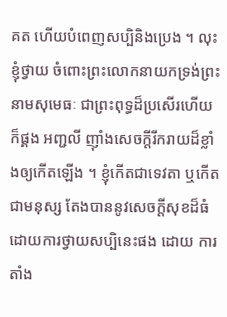គត ហើយបំពេញសប្បិនិងប្រេង ។ លុះខ្ញុំថ្វាយ ចំពោះព្រះលោកនាយកទ្រង់ព្រះនាមសុមេធៈ ជាព្រះពុទ្ធដ៏ប្រសើរហើយ ក៏ផ្គង អញ្ជលី ញ៉ាំងសេចក្តីរីករាយដ៏ខ្លាំងឲ្យកើតឡើង ។ ខ្ញុំកើតជាទេវតា ឬកើត ជាមនុស្ស តែងបាននូវសេចក្តីសុខដ៏ធំ ដោយការថ្វាយសប្បិនេះផង ដោយ ការតាំង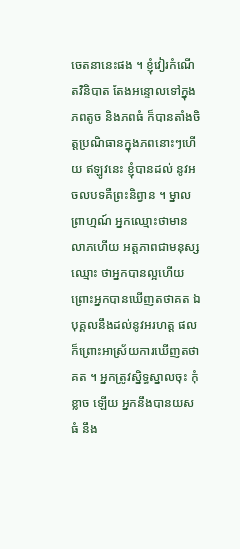ចេតនានេះផង ។ ខ្ញុំវៀរកំណើតវិនិបាត តែងអន្ទោលទៅក្នុងភពតូច និងភពធំ ក៏បានតាំងចិត្តប្រណិធានក្នុងភពនោះៗហើយ ឥឡូវនេះ ខ្ញុំបានដល់ នូវអចលបទគឺព្រះនិព្វាន ។ ម្នាលព្រាហ្មណ៍ អ្នកឈ្មោះថាមានលាភហើយ អត្តភាពជាមនុស្ស ឈ្មោះ ថាអ្នកបានល្អហើយ ព្រោះអ្នកបានឃើញតថាគត ឯបុគ្គលនឹងដល់នូវអរហត្ត ផល ក៏ព្រោះអាស្រ័យការឃើញតថាគត ។ អ្នកត្រូវស្និទ្ធស្នាលចុះ កុំខ្លាច ឡើយ អ្នកនឹងបានយសធំ នឹង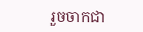រួចចាកជា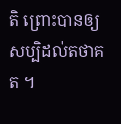តិ ព្រោះបានឲ្យសប្បិដល់តថាគត ។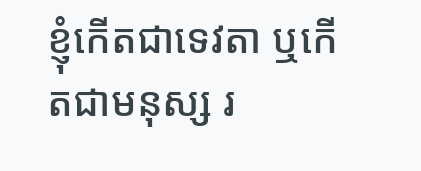ខ្ញុំកើតជាទេវតា ឬកើតជាមនុស្ស រ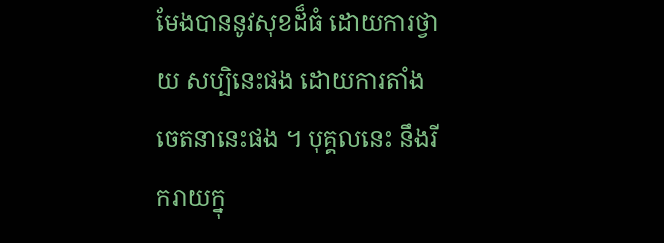មែងបាននូវសុខដ៏ធំ ដោយការថ្វាយ សប្បិនេះផង ដោយការតាំងចេតនានេះផង ។ បុគ្គលនេះ នឹងរីករាយក្នុ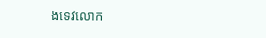ងទេវលោក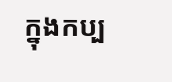ក្នុងកប្ប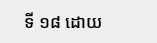ទី ១៨ ដោយ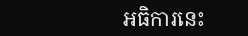អធិការនេះ